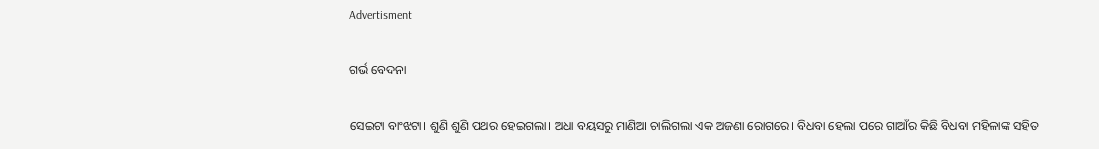Advertisment

ଗର୍ଭ ବେଦନା

ସେଇଟା ବାଂଝଟା। ଶୁଣି ଶୁଣି ପଥର ହେଇଗଲା। ଅଧା ବୟସରୁ ମାଣିଆ ଚାଲିଗଲା ଏକ ଅଜଣା ରୋଗରେ। ବିଧବା ହେଲା ପରେ ଗାଆଁର କିଛି ବିଧବା ମହିଳାଙ୍କ ସହିତ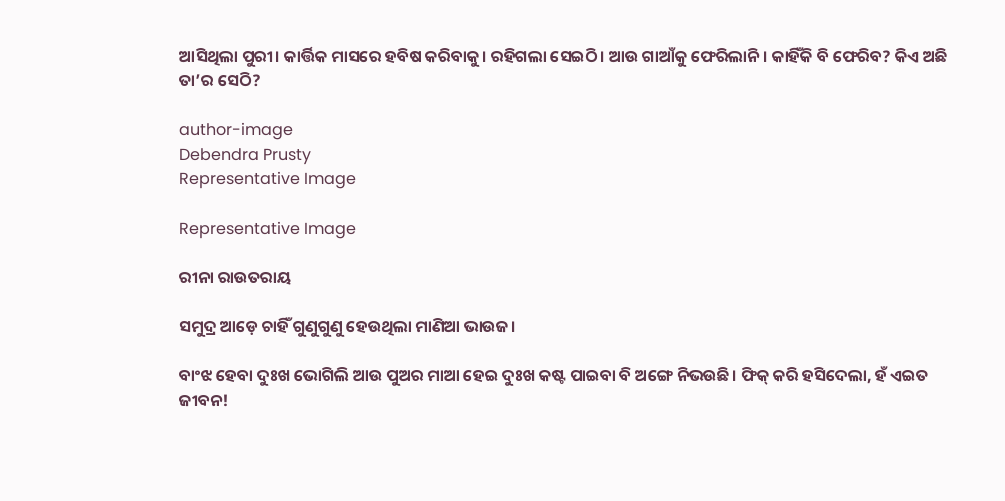ଆସିଥିଲା ପୁରୀ। କାର୍ତ୍ତିକ ମାସରେ ହବିଷ କରିବାକୁ। ରହିଗଲା ସେଇଠି। ଆଉ ଗାଆଁକୁ ଫେରିଲାନି। କାହିଁକି ବି ଫେରିବ? କିଏ ଅଛି ତା’ର ସେଠି?

author-image
Debendra Prusty
Representative Image

Representative Image

ରୀନା ରାଉତରାୟ

ସମୁଦ୍ର ଆଡ଼େ ଚାହିଁ ଗୁଣୁଗୁଣୁ ହେଉଥିଲା ମାଣିଆ ଭାଉଜ।

ବାଂଝ ହେବା ଦୁଃଖ ଭୋଗିଲି ଆଉ ପୁଅର ମାଆ ହେଇ ଦୁଃଖ କଷ୍ଟ ପାଇବା ବି ଅଙ୍ଗେ ନିଭଉଛି। ଫିକ୍ କରି ହସିଦେଲା, ହଁ ଏଇତ ଜୀବନ!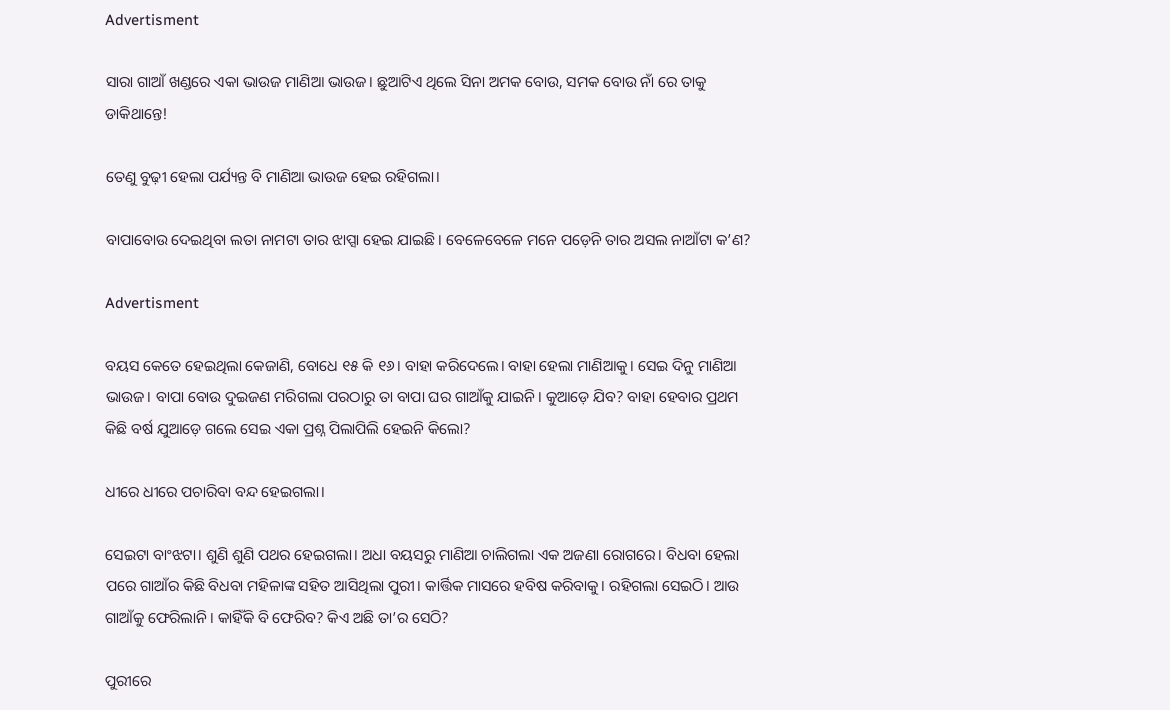Advertisment

ସାରା ଗାଆଁ ଖଣ୍ଡରେ ଏକା ଭାଉଜ ମାଣିଆ ଭାଉଜ। ଛୁଆଟିଏ ଥିଲେ ସିନା ଅମକ ବୋଉ, ସମକ ବୋଉ ନାଁ ରେ ତାକୁ ଡାକିଥାନ୍ତେ!

ତେଣୁ ବୁଢ଼ୀ ହେଲା ପର୍ଯ୍ୟନ୍ତ ବି ମାଣିଆ ଭାଉଜ ହେଇ ରହିଗଲା।

ବାପାବୋଉ ଦେଇଥିବା ଲତା ନାମଟା ତାର ଝାପ୍ସା ହେଇ ଯାଇଛି। ବେଳେବେଳେ ମନେ ପଡ଼େନି ତାର ଅସଲ ନାଆଁଟା କ’ଣ?

Advertisment

ବୟସ କେତେ ହେଇଥିଲା କେଜାଣି, ବୋଧେ ୧୫ କି ୧୬। ବାହା କରିଦେଲେ। ବାହା ହେଲା ମାଣିଆକୁ। ସେଇ ଦିନୁ ମାଣିଆ ଭାଉଜ। ବାପା ବୋଉ ଦୁଇଜଣ ମରିଗଲା ପରଠାରୁ ତା ବାପା ଘର ଗାଆଁକୁ ଯାଇନି। କୁଆଡ଼େ ଯିବ? ବାହା ହେବାର ପ୍ରଥମ କିଛି ବର୍ଷ ଯୁଆଡ଼େ ଗଲେ ସେଇ ଏକା ପ୍ରଶ୍ନ ପିଲାପିଲି ହେଇନି କିଲୋ?

ଧୀରେ ଧୀରେ ପଚାରିବା ବନ୍ଦ ହେଇଗଲା।

ସେଇଟା ବାଂଝଟା। ଶୁଣି ଶୁଣି ପଥର ହେଇଗଲା। ଅଧା ବୟସରୁ ମାଣିଆ ଚାଲିଗଲା ଏକ ଅଜଣା ରୋଗରେ। ବିଧବା ହେଲା ପରେ ଗାଆଁର କିଛି ବିଧବା ମହିଳାଙ୍କ ସହିତ ଆସିଥିଲା ପୁରୀ। କାର୍ତ୍ତିକ ମାସରେ ହବିଷ କରିବାକୁ। ରହିଗଲା ସେଇଠି। ଆଉ ଗାଆଁକୁ ଫେରିଲାନି। କାହିଁକି ବି ଫେରିବ? କିଏ ଅଛି ତା’ର ସେଠି?

ପୁରୀରେ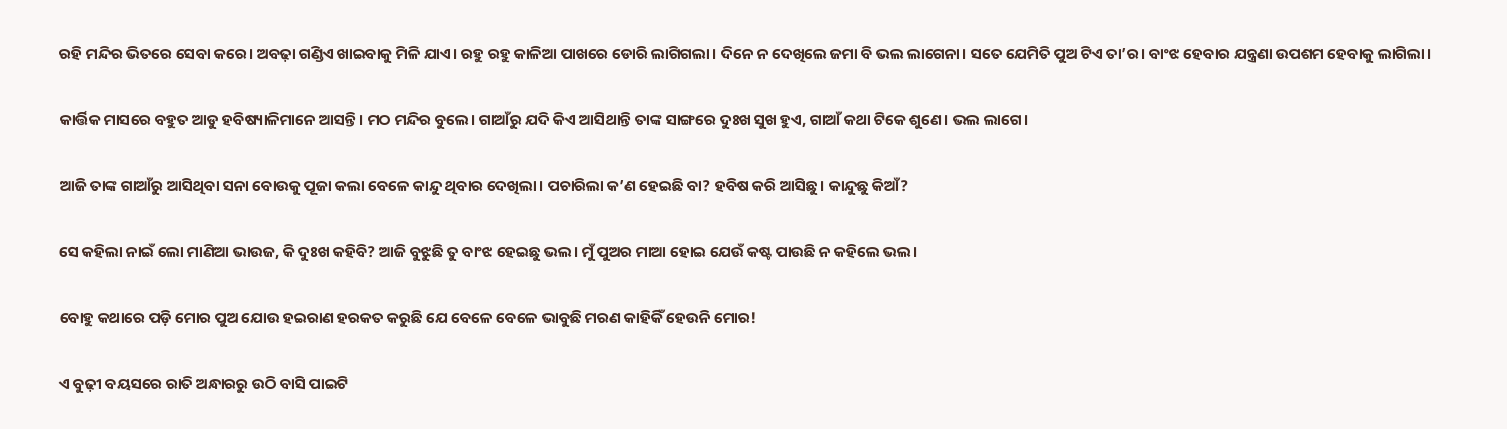ରହି ମନ୍ଦିର ଭିତରେ ସେବା କରେ। ଅବଢ଼ା ଗଣ୍ଡିଏ ଖାଇବାକୁ ମିଳି ଯାଏ। ରହୁ ରହୁ କାଳିଆ ପାଖରେ ଡୋରି ଲାଗିଗଲା। ଦିନେ ନ ଦେଖିଲେ ଜମା ବି ଭଲ ଲାଗେନା। ସତେ ଯେମିତି ପୁଅ ଟିଏ ତା’ର। ବାଂଝ ହେବାର ଯନ୍ତ୍ରଣା ଉପଶମ ହେବାକୁ ଲାଗିଲା।

କାର୍ତ୍ତିକ ମାସରେ ବହୁତ ଆଡୁ ହବିଷ୍ୟାଳିମାନେ ଆସନ୍ତି। ମଠ ମନ୍ଦିର ବୁଲେ। ଗାଆଁରୁ ଯଦି କିଏ ଆସିଥାନ୍ତି ତାଙ୍କ ସାଙ୍ଗରେ ଦୁଃଖ ସୁଖ ହୁଏ, ଗାଆଁ କଥା ଟିକେ ଶୁଣେ। ଭଲ ଲାଗେ।

ଆଜି ତାଙ୍କ ଗାଆଁରୁ ଆସିଥିବା ସନା ବୋଉକୁ ପୂଜା କଲା ବେଳେ କାନ୍ଦୁ ଥିବାର ଦେଖିଲା। ପଚାରିଲା କ’ଣ ହେଇଛି ବା? ହବିଷ କରି ଆସିଛୁ। କାନ୍ଦୁଛୁ କିଆଁ?

ସେ କହିଲା ନାଇଁ ଲୋ ମାଣିଆ ଭାଉଜ, କି ଦୁଃଖ କହିବି? ଆଜି ବୁଝୁଛି ତୁ ବାଂଝ ହେଇଛୁ ଭଲ। ମୁଁ ପୁଅର ମାଆ ହୋଇ ଯେଉଁ କଷ୍ଟ ପାଉଛି ନ କହିଲେ ଭଲ।

ବୋହୁ କଥାରେ ପଡ଼ି ମୋର ପୁଅ ଯୋଉ ହଇରାଣ ହରକତ କରୁଛି ଯେ ବେଳେ ବେଳେ ଭାବୁଛି ମରଣ କାହିକିଁ ହେଉନି ମୋର!

ଏ ବୁଢ଼ୀ ବୟସରେ ରାତି ଅନ୍ଧାରରୁ ଉଠି ବାସି ପାଇଟି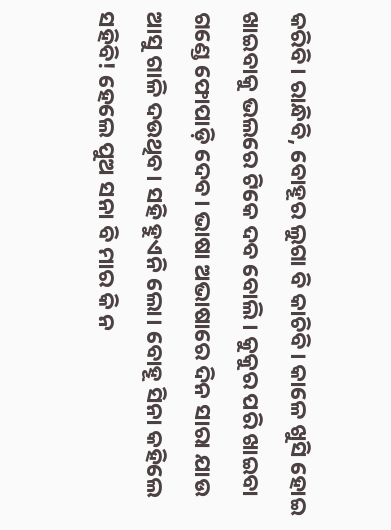କରିବି। ରାନ୍ଧିବି, ବୋହୂର ଲୁଗା ବି କାଚିବି। କାଳେ ଖୁସି ହୋଇ ଖାଇବାକୁ ଭଲରେ ଟିକେ ଦବ ବୋଲି। କୁକୁର ପରି ଖାଇବା ଗଣ୍ଡେ ଫୋପାଡ଼ି ଦେବ। ଭାଷା ଅଭାଷାରେ ଦିନ ସାରା ଯାଉ ଆସୁ ଗାଳି ଦଉଥିବ। ସହି ହୁଏନି ଲୋ। ବୋହୂ ସିନା କହିଲେ ସହିବି! ହେଲେ ପୁଅ ସନା ବି ମାର କି ନ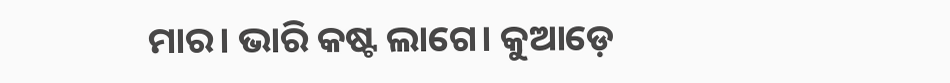ମାର। ଭାରି କଷ୍ଟ ଲାଗେ। କୁଆଡ଼େ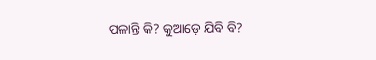ପଳାନ୍ତି କି? କୁଆଡ଼େ ଯିବି ବି?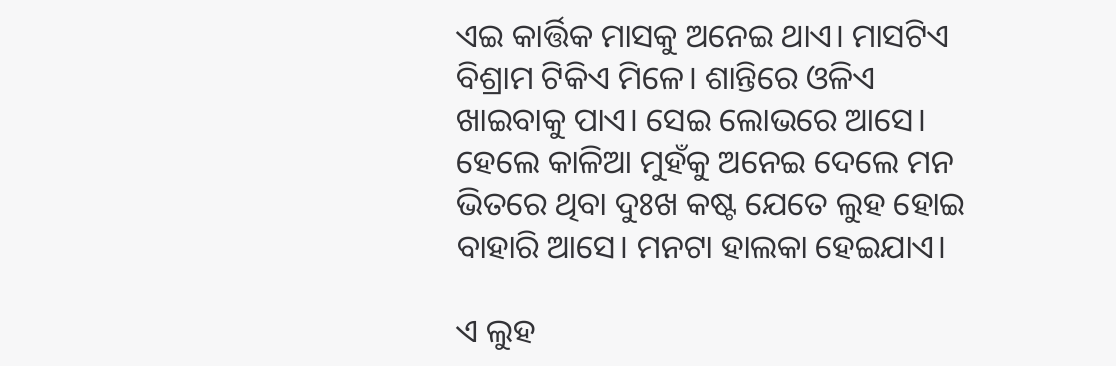ଏଇ କାର୍ତ୍ତିକ ମାସକୁ ଅନେଇ ଥାଏ। ମାସଟିଏ ବିଶ୍ରାମ ଟିକିଏ ମିଳେ। ଶାନ୍ତିରେ ଓଳିଏ ଖାଇବାକୁ ପାଏ। ସେଇ ଲୋଭରେ ଆସେ। ହେଲେ କାଳିଆ ମୁହଁକୁ ଅନେଇ ଦେଲେ ମନ ଭିତରେ ଥିବା ଦୁଃଖ କଷ୍ଟ ଯେତେ ଲୁହ ହୋଇ ବାହାରି ଆସେ। ମନଟା ହାଲକା ହେଇଯାଏ।

ଏ ଲୁହ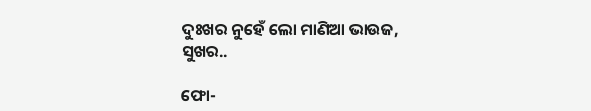ଦୁଃଖର ନୁହେଁ ଲୋ ମାଣିଆ ଭାଉଜ, ସୁଖର..

ଫୋ-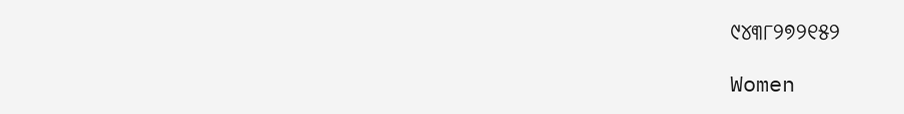୯୪୩୮୨୭୨୧୫୨

Women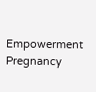Empowerment Pregnancy